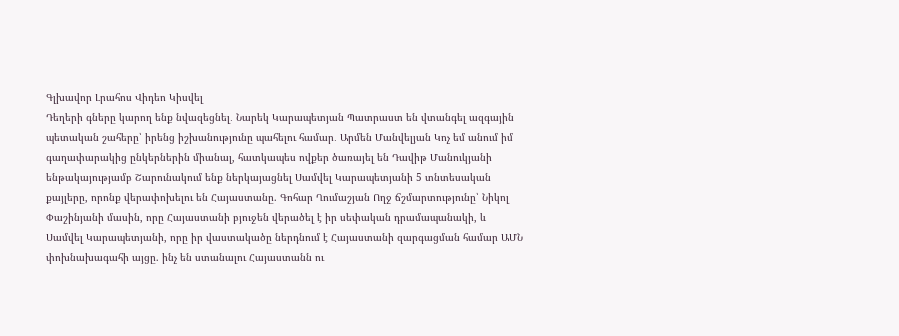Գլխավոր Լրահոս Վիդեո Կիսվել
Դեղերի գները կարող ենք նվազեցնել․ Նարեկ Կարապետյան Պատրաստ են վտանգել ազգային պետական շահերը՝ իրենց իշխանությունը պահելու համար․ Արմեն Մանվելյան Կոչ եմ անում իմ գաղափարակից ընկերներին միանալ, հատկապես ովքեր ծառայել են Դավիթ Մանուկյանի ենթակայությամբ Շարունակում ենք ներկայացնել Սամվել Կարապետյանի 5 տնտեսական քայլերը, որոնք վերափոխելու են Հայաստանը. Գոհար Ղումաշյան Ողջ ճշմարտությունը՝ Նիկոլ Փաշինյանի մասին, որը Հայաստանի բյուջեն վերածել է իր սեփական դրամապանակի, և Սամվել Կարապետյանի, որը իր վաստակածը ներդնում է Հայաստանի զարգացման համար ԱՄՆ փոխնախագահի այցը. ինչ են ստանալու Հայաստանն ու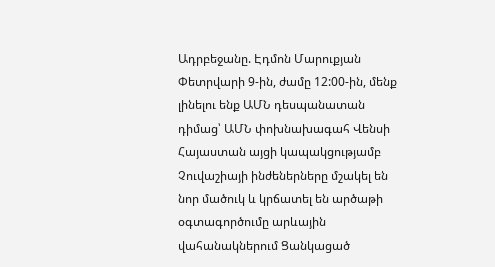Ադրբեջանը. Էդմոն Մարուքյան Փետրվարի 9-ին, ժամը 12:00-ին, մենք լինելու ենք ԱՄՆ դեսպանատան դիմաց՝ ԱՄՆ փոխնախագահ Վենսի Հայաստան այցի կապակցությամբ Չուվաշիայի ինժեներները մշակել են նոր մածուկ և կրճատել են արծաթի օգտագործումը արևային վահանակներում Ցանկացած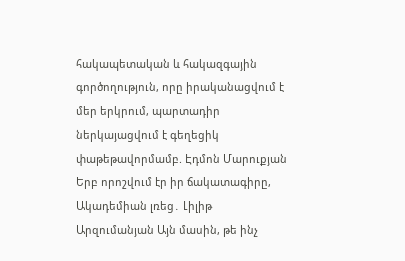հակապետական և հակազգային գործողություն, որը իրականացվում է մեր երկրում, պարտադիր ներկայացվում է գեղեցիկ փաթեթավորմամբ. Էդմոն Մարուքյան Երբ որոշվում էր իր ճակատագիրը, Ակադեմիան լռեց․ Լիլիթ Արզումանյան Այն մասին, թե ինչ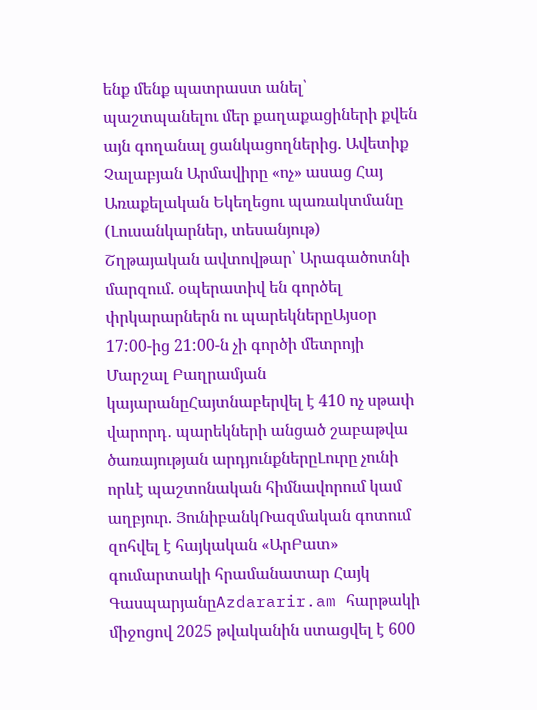ենք մենք պատրաստ անել՝ պաշտպանելու մեր քաղաքացիների քվեն այն գողանալ ցանկացողներից. Ավետիք Չալաբյան Արմավիրը «ոչ» ասաց Հայ Առաքելական Եկեղեցու պառակտմանը (Լուսանկարներ, տեսանյութ)
Շղթայական ավտովթար՝ Արագածոտնի մարզում. օպերատիվ են գործել փրկարարներն ու պարեկներըԱյսօր 17:00-ից 21:00-ն չի գործի մետրոյի Մարշալ Բաղրամյան կայարանըՀայտնաբերվել է 410 ոչ սթափ վարորդ․ պարեկների անցած շաբաթվա ծառայության արդյունքներըԼուրը չունի որևէ պաշտոնական հիմնավորում կամ աղբյուր. ՅունիբանկՌազմական գոտում զոհվել է հայկական «ԱրԲատ» գումարտակի հրամանատար Հայկ ԳասպարյանըAzdararir.am հարթակի միջոցով 2025 թվականին ստացվել է 600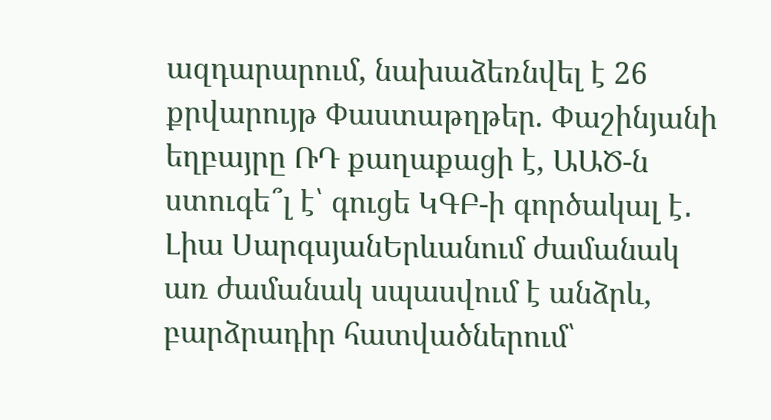ազդարարում, նախաձեռնվել է 26 քրվարույթ Փաստաթղթեր. Փաշինյանի եղբայրը ՌԴ քաղաքացի է, ԱԱԾ-ն ստուգե՞լ է՝ գուցե ԿԳԲ-ի գործակալ է․ Լիա ՍարգսյանԵրևանում ժամանակ առ ժամանակ սպասվում է անձրև, բարձրադիր հատվածներում՝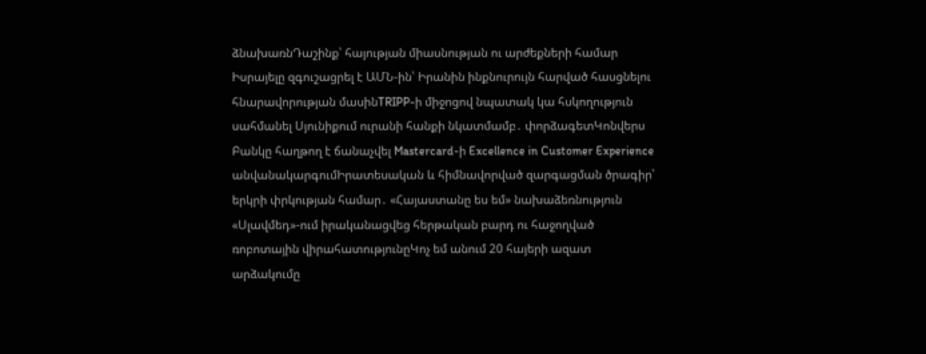ձնախառնԴաշինք՝ հայության միասնության ու արժեքների համար Իսրայելը զգուշացրել է ԱՄՆ-ին՝ Իրանին ինքնուրույն հարված հասցնելու հնարավորության մասինTRIPP-ի միջոցով նպատակ կա հսկողություն սահմանել Սյունիքում ուրանի հանքի նկատմամբ․ փորձագետԿոնվերս Բանկը հաղթող է ճանաչվել Mastercard-ի Excellence in Customer Experience անվանակարգումԻրատեսական և հիմնավորված զարգացման ծրագիր՝ երկրի փրկության համար․ «Հայաստանը ես եմ» նախաձեռնություն «Սլավմեդ»-ում իրականացվեց հերթական բարդ ու հաջողված ռոբոտային վիրահատությունըԿոչ եմ անում 20 հայերի ազատ արձակումը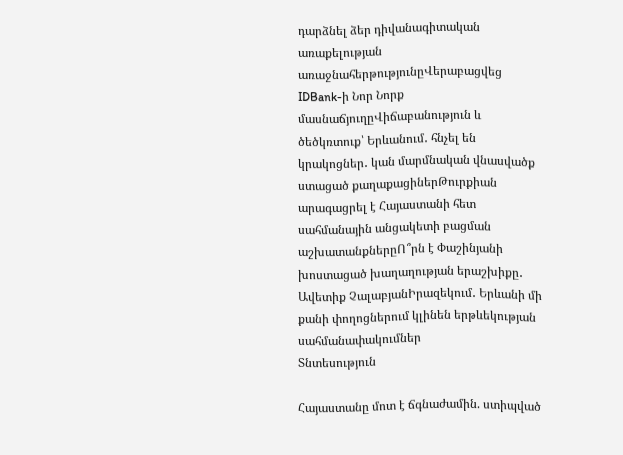դարձնել ձեր դիվանագիտական առաքելության առաջնահերթությունըՎերաբացվեց IDBank-ի Նոր Նորք մասնաճյուղըՎիճաբանություն և ծեծկռտուք՝ Երևանում․ հնչել են կրակոցներ․ կան մարմնական վնասվածք ստացած քաղաքացիներԹուրքիան արագացրել է Հայաստանի հետ սահմանային անցակետի բացման աշխատանքներըՈ՞րն է Փաշինյանի խոստացած խաղաղության երաշխիքը․ Ավետիք ՉալաբյանԻրազեկում․ Երևանի մի քանի փողոցներում կլինեն երթևեկության սահմանափակումներ
Տնտեսություն

Հայաստանը մոտ է ճգնաժամին. ստիպված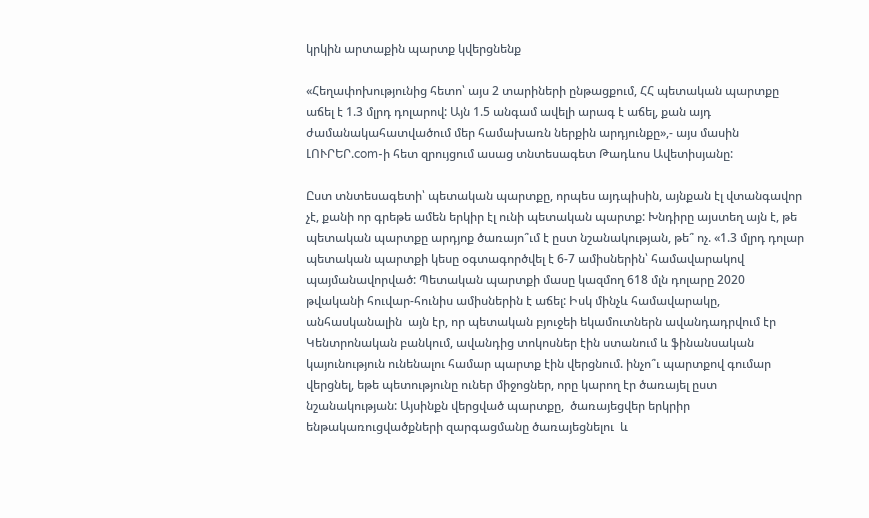կրկին արտաքին պարտք կվերցնենք

«Հեղափոխությունից հետո՝ այս 2 տարիների ընթացքում, ՀՀ պետական պարտքը աճել է 1.3 մլրդ դոլարով: Այն 1.5 անգամ ավելի արագ է աճել, քան այդ ժամանակահատվածում մեր համախառն ներքին արդյունքը»,- այս մասին ԼՈՒՐԵՐ.com-ի հետ զրույցում ասաց տնտեսագետ Թադևոս Ավետիսյանը:

Ըստ տնտեսագետի՝ պետական պարտքը, որպես այդպիսին, այնքան էլ վտանգավոր չէ, քանի որ գրեթե ամեն երկիր էլ ունի պետական պարտք: Խնդիրը այստեղ այն է, թե պետական պարտքը արդյոք ծառայո՞ւմ է ըստ նշանակության, թե՞ ոչ. «1.3 մլրդ դոլար պետական պարտքի կեսը օգտագործվել է 6-7 ամիսներին՝ համավարակով պայմանավորված: Պետական պարտքի մասը կազմող 618 մլն դոլարը 2020 թվականի հուվար-հունիս ամիսներին է աճել: Իսկ մինչև համավարակը, անհասկանալին  այն էր, որ պետական բյուջեի եկամուտներն ավանդադրվում էր Կենտրոնական բանկում, ավանդից տոկոսներ էին ստանում և ֆինանսական կայունություն ունենալու համար պարտք էին վերցնում. ինչո՞ւ պարտքով գումար վերցնել, եթե պետությունը ուներ միջոցներ, որը կարող էր ծառայել ըստ նշանակության: Այսինքն վերցված պարտքը,  ծառայեցվեր երկրիր ենթակառուցվածքների զարգացմանը ծառայեցնելու  և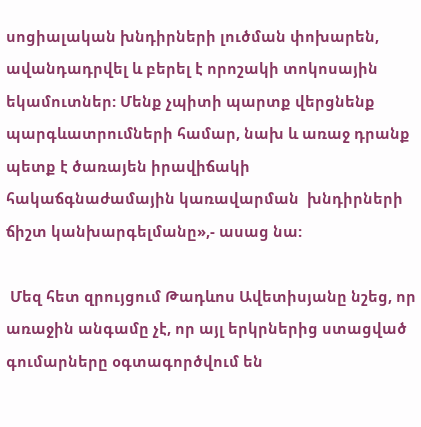սոցիալական խնդիրների լուծման փոխարեն, ավանդադրվել և բերել է որոշակի տոկոսային եկամուտներ: Մենք չպիտի պարտք վերցնենք պարգևատրումների համար, նախ և առաջ դրանք պետք է ծառայեն իրավիճակի  հակաճգնաժամային կառավարման  խնդիրների ճիշտ կանխարգելմանը»,- ասաց նա:

 Մեզ հետ զրույցում Թադևոս Ավետիսյանը նշեց, որ առաջին անգամը չէ, որ այլ երկրներից ստացված գումարները օգտագործվում են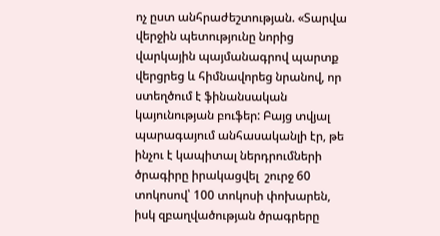ոչ ըստ անհրաժեշտության. «Տարվա վերջին պետությունը նորից վարկային պայմանագրով պարտք վերցրեց և հիմնավորեց նրանով, որ ստեղծում է ֆինանսական կայունության բուֆեր: Բայց տվյալ պարագայում անհասականլի էր, թե ինչու է կապիտալ ներդրումների ծրագիրը իրակացվել  շուրջ 60 տոկոսով՝ 100 տոկոսի փոխարեն, իսկ զբաղվածության ծրագրերը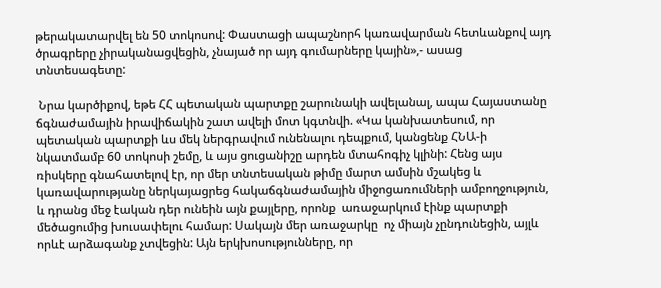թերակատարվել են 50 տոկոսով: Փաստացի ապաշնորհ կառավարման հետևանքով այդ ծրագրերը չիրականացվեցին, չնայած որ այդ գումարները կային»,- ասաց տնտեսագետը:

 Նրա կարծիքով, եթե ՀՀ պետական պարտքը շարունակի ավելանալ, ապա Հայաստանը ճգնաժամային իրավիճակին շատ ավելի մոտ կգտնվի. «Կա կանխատեսում, որ պետական պարտքի ևս մեկ ներգրավում ունենալու դեպքում, կանցենք ՀՆԱ-ի նկատմամբ 60 տոկոսի շեմը, և այս ցուցանիշը արդեն մտահոգիչ կլինի: Հենց այս ռիսկերը գնահատելով էր, որ մեր տնտեսական թիմը մարտ ամսին մշակեց և կառավարությանը ներկայացրեց հակաճգնաժամային միջոցառումների ամբողջություն, և դրանց մեջ էական դեր ունեին այն քայլերը, որոնք  առաջարկում էինք պարտքի մեծացումից խուսափելու համար: Սակայն մեր առաջարկը  ոչ միայն չընդունեցին, այլև որևէ արձագանք չտվեցին: Այն երկխոսությունները, որ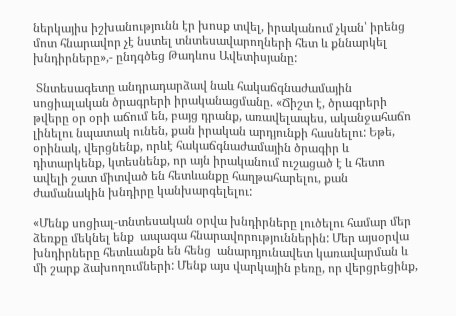ներկայիս իշխանությունն էր խոսք տվել, իրականում չկան՝ իրենց մոտ հնարավոր չէ նստել տնտեսավարողների հետ և քննարկել խնդիրները»,- ընդգծեց Թադևոս Ավետիսյանը:

 Տնտեսագետը անդրադարձավ նաև հակաճգնաժամային սոցիալական ծրագրերի իրականացմանը. «Ճիշտ է, ծրագրերի թվերը օր օրի աճում են, բայց դրանք, առավելապես, ականջահաճո լինելու նպատակ ունեն, քան իրական արդյունքի հասնելու: Եթե, օրինակ, վերցնենք, որևէ հակաճգնաժամային ծրագիր և դիտարկենք, կտեսնենք, որ այն իրականում ուշացած է և հետո ավելի շատ միտված են հետևանքը հաղթահարելու, քան ժամանակին խնդիրը կանխարգելելու:

«Մենք սոցիալ-տնտեսական օրվա խնդիրները լուծելու համար մեր ձեռքը մեկնել ենք  ապագա հնարավորություններին: Մեր այսօրվա խնդիրները հետևանքն են հենց  անարդյունավետ կառավարման և մի շարք ձախողումների: Մենք այս վարկային բեռը, որ վերցրեցինք,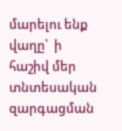մարելու ենք վաղը՝  ի հաշիվ մեր տնտեսական զարգացման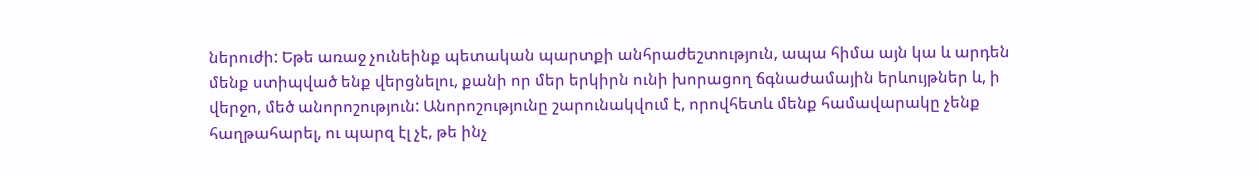ներուժի: Եթե առաջ չունեինք պետական պարտքի անհրաժեշտություն, ապա հիմա այն կա և արդեն մենք ստիպված ենք վերցնելու, քանի որ մեր երկիրն ունի խորացող ճգնաժամային երևույթներ և, ի վերջո, մեծ անորոշություն: Անորոշությունը շարունակվում է, որովհետև մենք համավարակը չենք հաղթահարել, ու պարզ էլ չէ, թե ինչ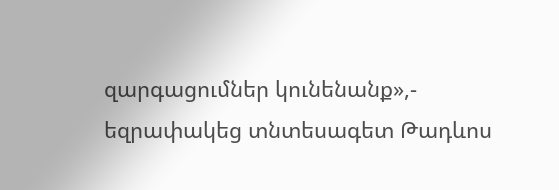զարգացումներ կունենանք»,- եզրափակեց տնտեսագետ Թադևոս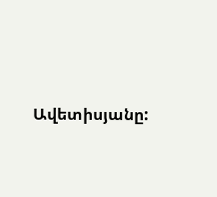Ավետիսյանը: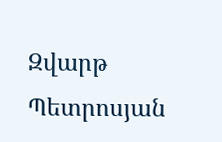Զվարթ Պետրոսյան